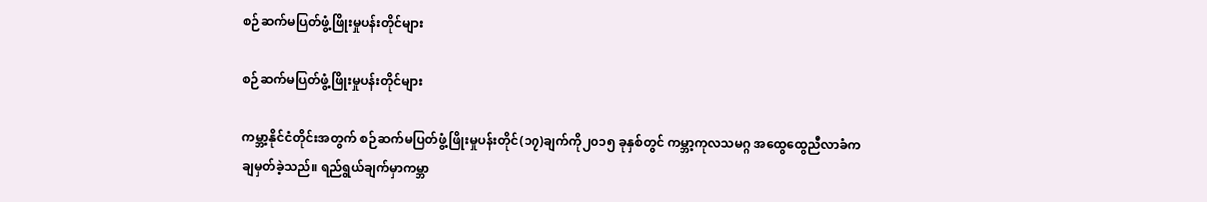စဉ်ဆက်မပြတ်ဖွံ့ဖြိုးမှုပန်းတိုင်များ

စဉ်ဆက်မပြတ်ဖွံ့ဖြိုးမှုပန်းတိုင်များ

ကမ္ဘာ့နိုင်ငံတိုင်းအတွက် စဉ်ဆက်မပြတ်ဖွံ့ဖြိုးမှုပန်းတိုင်(၁၇)ချက်ကို၂၀၁၅ ခုနှစ်တွင် ကမ္ဘာ့ကုလသမဂ္ဂ အထွေထွေညီလာခံက ချမှတ်ခဲ့သည်။ ရည်ရွယ်ချက်မှာကမ္ဘာ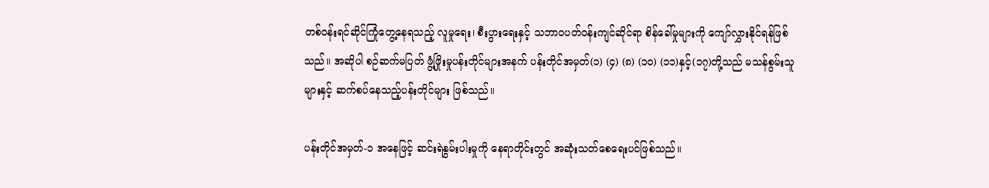တစ်ဝန်းရင်ဆိုင်ကြုံတွေ့နေရသည့် လူမှုရေး၊ စီးပွားရေးနှင့် သဘာဝပတ်ဝန်းကျင်ဆိုင်ရာ စိန်ခေါ်မှုများကို ကျော်လွှားနိုင်ရန်ဖြစ်သည်။ အဆိုပါ စဉ်ဆက်မပြတ် ဖွံ့ဖြိုးမှုပန်းတိုင်များအနက် ပန်းတိုင်အမှတ်(၁) (၄) (၈) (၁၀) (၁၁)နှင့်(၁၇)တို့သည် မသန်စွမ်းသူများနှင့် ဆက်စပ်နေသည့်ပန်းတိုင်များ ဖြစ်သည်။

ပန်းတိုင်အမှတ်-၁ အနေဖြင့် ဆင်းရဲနွမ်းပါးမှုကို နေရာတိုင်းတွင် အဆုံးသတ်စေရေးပင်ဖြစ်သည်။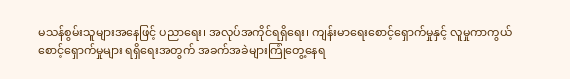မသန်စွမ်းသူများအနေဖြင့် ပညာရေး၊ အလုပ်အကိုင်ရရှိရေး၊ ကျန်းမာရေးစောင့်ရှောက်မှုနှင့် လူမှုကာကွယ် စောင့်ရှောက်မှုများ ရရှိရေးအတွက် အခက်အခဲများကြုံတွေ့နေရ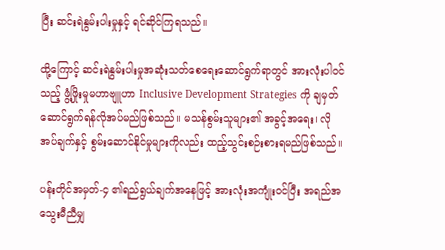ပြီး ဆင်းရဲနွမ်းပါးမှုနှင့် ရင်ဆိုင်ကြရသည်။

ထို့ကြောင့် ဆင်းရဲနွမ်းပါးမှုအဆုံးသတ်စေရေးဆောင်ရွက်ရာတွင် အားလုံးပါဝင်သည့် ဖွံ့ဖြိုးမှုမဟာဗျူဟာ Inclusive Development Strategies ကို ချမှတ်ဆောင်ရွက်ရန်လိုအပ်မည်ဖြစ်သည်။ မသန်စွမ်းသူများ၏ အခွင့်အရေး၊ လိုအပ်ချက်နှင့် စွမ်းဆောင်နိုင်မှုများကိုလည်း ထည့်သွင်းစဉ်းစားရမည်ဖြစ်သည်။

ပန်းတိုင်အမှတ်-၄ ၏ရည်ရွယ်ချက်အနေဖြင့် အားလုံးအကျုံးဝင်ပြီး အရည်အသွေးမီညီမျှ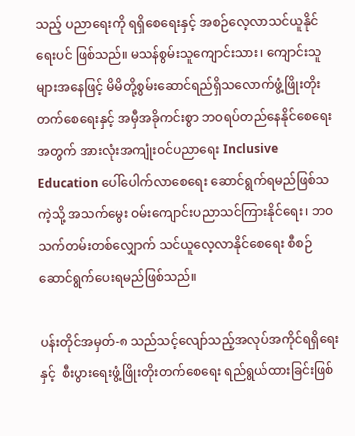သည့် ပညာရေးကို ရရှိစေရေးနှင့် အစဉ်လေ့လာသင်ယူနိုင်ရေးပင် ဖြစ်သည်။ မသန်စွမ်းသူကျောင်းသား၊ ကျောင်းသူများအနေဖြင့် မိမိတို့စွမ်းဆောင်ရည်ရှိသလောက်ဖွံ့ဖြိုးတိုးတက်စေရေးနှင့် အမှီအခိုကင်းစွာ ဘဝရပ်တည်နေနိုင်စေရေးအတွက် အားလုံးအကျုံးဝင်ပညာရေး Inclusive Education ပေါ်ပေါက်လာစေရေး ဆောင်ရွက်ရမည်ဖြစ်သကဲ့သို့ အသက်မွေး ဝမ်းကျောင်းပညာသင်ကြားနိုင်ရေး၊ ဘဝသက်တမ်းတစ်လျှောက် သင်ယူလေ့လာနိုင်စေရေး စီစဉ်ဆောင်ရွက်ပေးရမည်ဖြစ်သည်။

ပန်းတိုင်အမှတ်-၈ သည်သင့်လျော်သည့်အလုပ်အကိုင်ရရှိရေးနှင့်  စီးပွားရေးဖွံ့ဖြိုးတိုးတက်စေရေး ရည်ရွယ်ထားခြင်းဖြစ်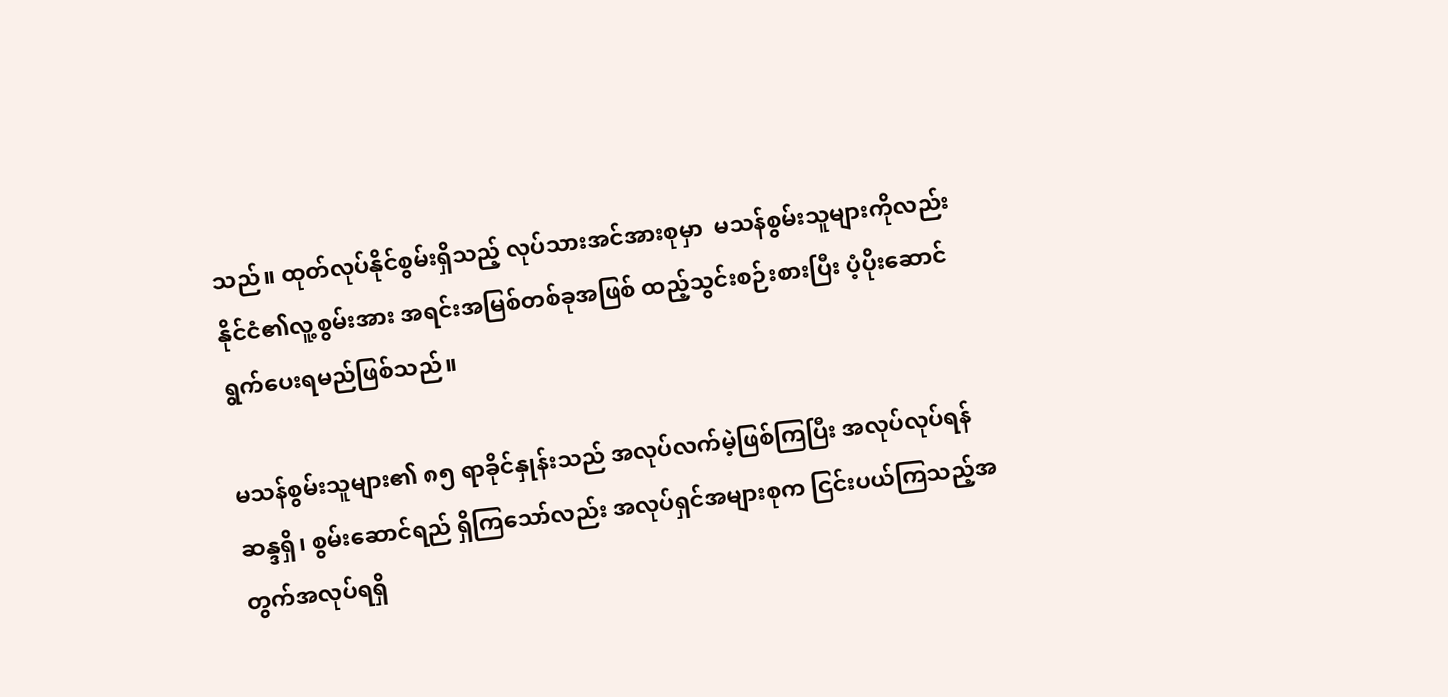သည်။ ထုတ်လုပ်နိုင်စွမ်းရှိသည့် လုပ်သားအင်အားစုမှာ  မသန်စွမ်းသူများကိုလည်း နိုင်ငံ၏လူ့စွမ်းအား အရင်းအမြစ်တစ်ခုအဖြစ် ထည့်သွင်းစဉ်းစားပြီး ပံ့ပိုးဆောင်ရွက်ပေးရမည်ဖြစ်သည်။

မသန်စွမ်းသူများ၏ ၈၅ ရာခိုင်နှုန်းသည် အလုပ်လက်မဲ့ဖြစ်ကြပြီး အလုပ်လုပ်ရန်ဆန္ဒရှိ၊ စွမ်းဆောင်ရည် ရှိကြသော်လည်း အလုပ်ရှင်အများစုက ငြင်းပယ်ကြသည့်အတွက်အလုပ်ရရှိ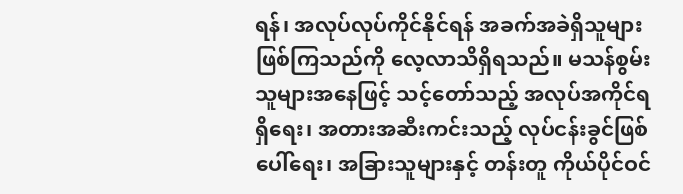ရန်၊ အလုပ်လုပ်ကိုင်နိုင်ရန် အခက်အခဲရှိသူများ ဖြစ်ကြသည်ကို လေ့လာသိရှိရသည်။ မသန်စွမ်းသူများအနေဖြင့် သင့်တော်သည့် အလုပ်အကိုင်ရရှိရေး၊ အတားအဆီးကင်းသည့် လုပ်ငန်းခွင်ဖြစ်ပေါ်ရေး၊ အခြားသူများနှင့် တန်းတူ ကိုယ်ပိုင်ဝင်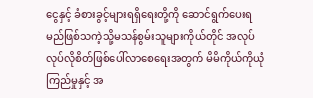ငွေနှင့် ခံစားခွင့်များရရှိရေးတို့ကို ဆောင်ရွက်ပေးရမည်ဖြစ်သကဲ့သို့မသန်စွမ်းသူများကိုယ်တိုင် အလုပ်လုပ်လိုစိတ်ဖြစ်ပေါ်လာစေရေးအတွက် မိမိကိုယ်ကိုယုံကြည်မှုနှင့် အ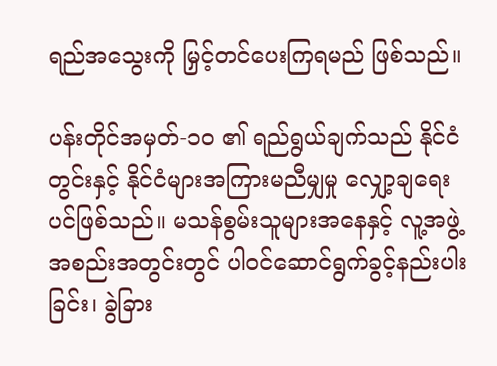ရည်အသွေးကို မြှင့်တင်ပေးကြရမည် ဖြစ်သည်။

ပန်းတိုင်အမှတ်-၁၀ ၏ ရည်ရွယ်ချက်သည် နိုင်ငံတွင်းနှင့် နိုင်ငံများအကြားမညီမျှမှု လျှော့ချရေးပင်ဖြစ်သည်။ မသန်စွမ်းသူများအနေနှင့် လူ့အဖွဲ့အစည်းအတွင်းတွင် ပါဝင်ဆောင်ရွက်ခွင့်နည်းပါးခြင်း၊ ခွဲခြား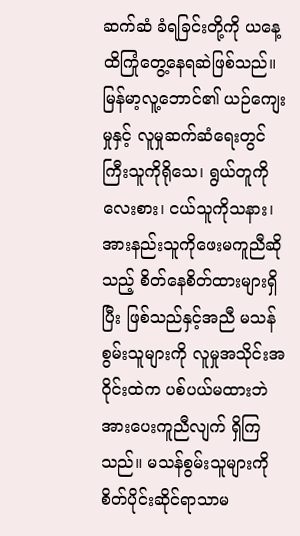ဆက်ဆံ ခံရခြင်းတို့ကို ယနေ့ထိကြုံတွေ့နေရဆဲဖြစ်သည်။ မြန်မာ့လူ့ဘောင်၏ ယဉ်ကျေးမှုနှင့် လူမှုဆက်ဆံရေးတွင် ကြီးသူကိုရိုသေ၊ ရွယ်တူကိုလေးစား၊ ငယ်သူကိုသနား၊ အားနည်းသူကိုဖေးမကူညီဆိုသည့် စိတ်နေစိတ်ထားများရှိပြီး ဖြစ်သည်နှင့်အညီ မသန်စွမ်းသူများကို လူမှုအသိုင်းအဝိုင်းထဲက ပစ်ပယ်မထားဘဲ အားပေးကူညီလျက် ရှိကြသည်။ မသန်စွမ်းသူများကိုစိတ်ပိုင်းဆိုင်ရာသာမ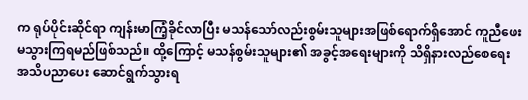က ရုပ်ပိုင်းဆိုင်ရာ ကျန်းမာကြံ့ခိုင်လာပြီး မသန်သော်လည်းစွမ်းသူများအဖြစ်ရောက်ရှိအောင် ကူညီဖေးမသွားကြရမည်ဖြစ်သည်။ ထို့ကြောင့် မသန်စွမ်းသူများ၏ အခွင့်အရေးများကို သိရှိနားလည်စေရေး အသိပညာပေး ဆောင်ရွက်သွားရ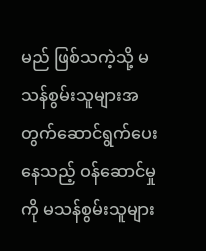မည် ဖြစ်သကဲ့သို့ မသန်စွမ်းသူများအတွက်ဆောင်ရွက်ပေးနေသည့် ဝန်ဆောင်မှုကို မသန်စွမ်းသူများ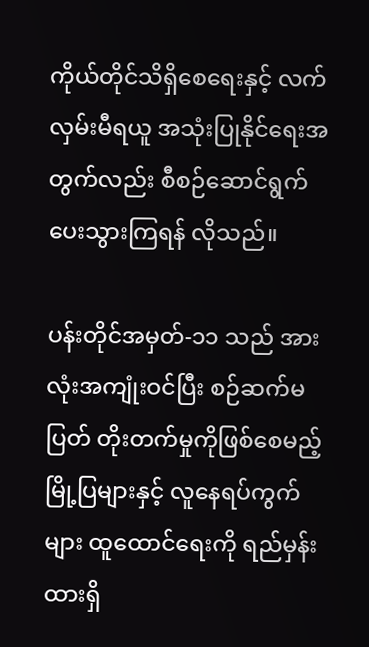ကိုယ်တိုင်သိရှိစေရေးနှင့် လက်လှမ်းမီရယူ အသုံးပြုနိုင်ရေးအတွက်လည်း စီစဉ်ဆောင်ရွက်ပေးသွားကြရန် လိုသည်။

ပန်းတိုင်အမှတ်-၁၁ သည် အားလုံးအကျုံးဝင်ပြီး စဉ်ဆက်မပြတ် တိုးတက်မှုကိုဖြစ်စေမည့် မြို့ပြများနှင့် လူနေရပ်ကွက်များ ထူထောင်ရေးကို ရည်မှန်းထားရှိ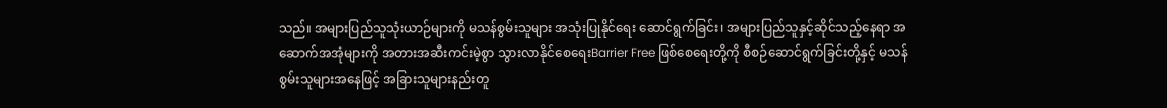သည်။ အများပြည်သူသုံးယာဉ်များကို မသန်စွမ်းသူများ အသုံးပြုနိုင်ရေး ဆောင်ရွက်ခြင်း၊ အများပြည်သူနှင့်ဆိုင်သည့်နေရာ အဆောက်အအုံများကို အတားအဆီးကင်းမဲ့စွာ သွားလာနိုင်စေရေးBarrier Free ဖြစ်စေရေးတို့ကို စီစဉ်ဆောင်ရွက်ခြင်းတို့နှင့် မသန်စွမ်းသူများအနေဖြင့် အခြားသူများနည်းတူ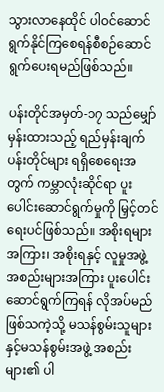သွားလာနေထိုင် ပါဝင်ဆောင်ရွက်နိုင်ကြစေရန်စီစဉ်ဆောင်ရွက်ပေးရမည်ဖြစ်သည်။

ပန်းတိုင်အမှတ်-၁၇ သည်မျှော်မှန်းထားသည့် ရည်မှန်းချက်ပန်းတိုင်များ ရရှိစေရေးအတွက် ကမ္ဘာလုံးဆိုင်ရာ ပူးပေါင်းဆောင်ရွက်မှုကို မြှင့်တင်ရေးပင်ဖြစ်သည်။ အစိုးရများအကြား၊ အစိုးရနှင့် လူမှုအဖွဲ့အစည်းများအကြား ပူးပေါင်းဆောင်ရွက်ကြရန် လိုအပ်မည်ဖြစ်သကဲ့သို့ မသန်စွမ်းသူများနှင့်မသန်စွမ်းအဖွဲ့ အစည်းများ၏ ပါ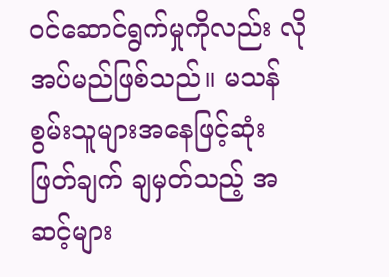ဝင်ဆောင်ရွက်မှုကိုလည်း လိုအပ်မည်ဖြစ်သည်။ မသန်စွမ်းသူများအနေဖြင့်ဆုံးဖြတ်ချက် ချမှတ်သည့် အဆင့်များ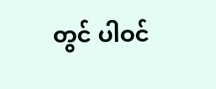တွင် ပါဝင်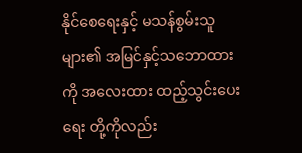နိုင်စေရေးနှင့် မသန်စွမ်းသူများ၏ အမြင်နှင့်သဘောထားကို အလေးထား ထည့်သွင်းပေးရေး တို့ကိုလည်း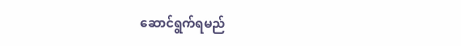ဆောင်ရွက်ရမည်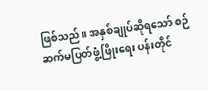ဖြစ်သည်။ အနှစ်ချုပ်ဆိုရသော် စဉ်ဆက်မပြတ်ဖွံ့ဖြိုးရေး ပန်းတိုင်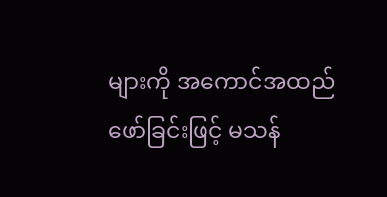များကို အကောင်အထည်ဖော်ခြင်းဖြင့် မသန်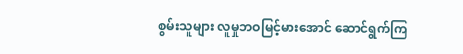စွမ်းသူများ လူမှုဘဝမြင့်မားအောင် ဆောင်ရွက်ကြ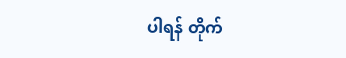ပါရန် တိုက်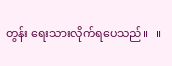တွန်း ရေးသားလိုက်ရပေသည်။   ။